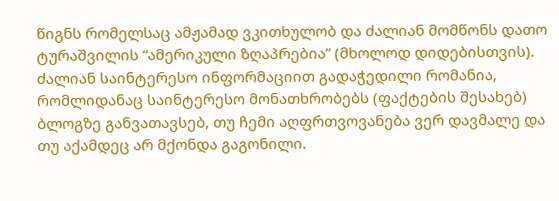წიგნს რომელსაც ამჟამად ვკითხულობ და ძალიან მომწონს დათო ტურაშვილის “ამერიკული ზღაპრებია” (მხოლოდ დიდებისთვის). ძალიან საინტერესო ინფორმაციით გადაჭედილი რომანია, რომლიდანაც საინტერესო მონათხრობებს (ფაქტების შესახებ) ბლოგზე განვათავსებ, თუ ჩემი აღფრთვოვანება ვერ დავმალე და თუ აქამდეც არ მქონდა გაგონილი.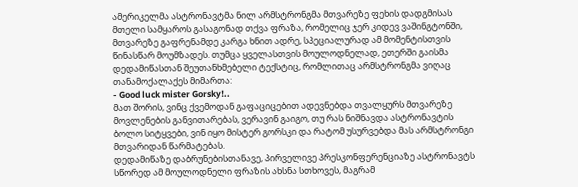ამერიკელმა ასტრონავტმა ნილ არმსტრონგმა მთვარეზე ფეხის დადგმისას მთელი სამყაროს გასაგონად თქვა ფრაზა, რომელიც ჯერ კიდევ ვაშინგტონში, მთვარეზე გაფრენამდე კარგა ხნით ადრე, სპეციალურად ამ მომენტისთვის წინასწარ მოუმზადეს. თუმცა ყველასთვის მოულოდნელად, ეთერში გაისმა დედამიწასთან შეუთანხმებელი ტექსტიც, რომლითაც არმსტრონგმა ვიღაც თანამოქალაქეს მიმართა:
- Good luck mister Gorsky!..
მათ შორის, ვინც ქვემოდან გაფაციცებით ადევნებდა თვალყურს მთვარეზე მოვლენების განვითარებას, ვერავინ გაიგო, თუ რას ნიშნავდა ასტრონავტის ბოლო სიტყვები, ვინ იყო მისტერ გორსკი და რატომ უსურვებდა მას არმსტრონგი მთვარიდან წარმატებას.
დედამიწაზე დაბრუნებისთანავე, პირველივე პრესკონფერენციაზე ასტრონავტს სწორედ ამ მოულოდნელი ფრაზის ახსნა სთხოვეს, მაგრამ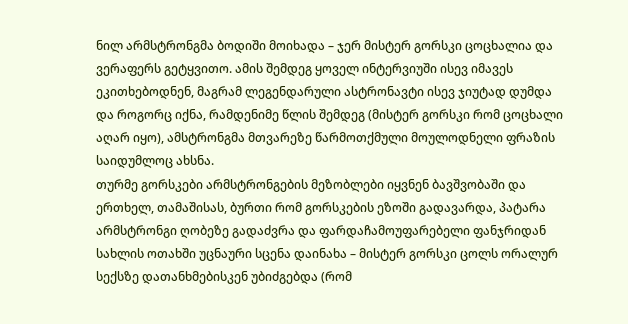ნილ არმსტრონგმა ბოდიში მოიხადა – ჯერ მისტერ გორსკი ცოცხალია და ვერაფერს გეტყვითო. ამის შემდეგ ყოველ ინტერვიუში ისევ იმავეს ეკითხებოდნენ, მაგრამ ლეგენდარული ასტრონავტი ისევ ჯიუტად დუმდა და როგორც იქნა, რამდენიმე წლის შემდეგ (მისტერ გორსკი რომ ცოცხალი აღარ იყო), ამსტრონგმა მთვარეზე წარმოთქმული მოულოდნელი ფრაზის საიდუმლოც ახსნა.
თურმე გორსკები არმსტრონგების მეზობლები იყვნენ ბავშვობაში და ერთხელ, თამაშისას, ბურთი რომ გორსკების ეზოში გადავარდა, პატარა არმსტრონგი ღობეზე გადაძვრა და ფარდაჩამოუფარებელი ფანჯრიდან სახლის ოთახში უცნაური სცენა დაინახა – მისტერ გორსკი ცოლს ორალურ სექსზე დათანხმებისკენ უბიძგებდა (რომ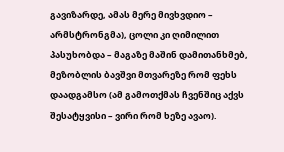გავიზარდე, ამას მერე მივხვდიო – არმსტრონგმა), ცოლი კი ღიმილით პასუხობდა – მაგაზე მაშინ დამითანხმებ, მეზობლის ბავშვი მთვარეზე რომ ფეხს დაადგამსო (ამ გამოთქმას ჩვენშიც აქვს შესატყვისი – ვირი რომ ხეზე ავაო).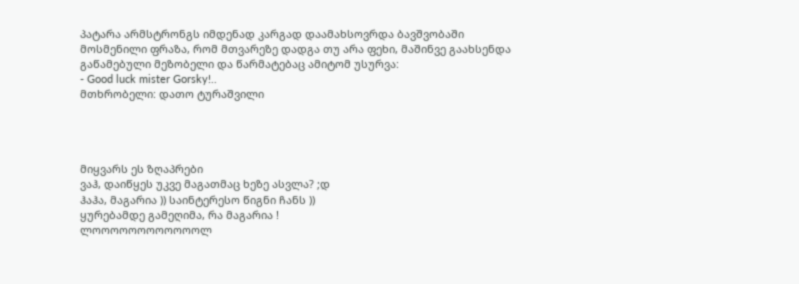პატარა არმსტრონგს იმდენად კარგად დაამახსოვრდა ბავშვობაში მოსმენილი ფრაზა, რომ მთვარეზე დადგა თუ არა ფეხი, მაშინვე გაახსენდა გაწამებული მეზობელი და წარმატებაც ამიტომ უსურვა:
- Good luck mister Gorsky!..
მთხრობელი: დათო ტურაშვილი




მიყვარს ეს ზღაპრები
ვაჰ, დაიწყეს უკვე მაგათმაც ხეზე ასვლა? ;დ
ჰაჰა, მაგარია )) საინტერესო წიგნი ჩანს ))
ყურებამდე გამეღიმა, რა მაგარია !
ლოოოოოოოოოოოოლ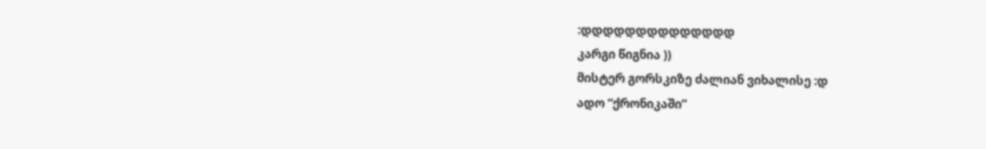:დდდდდდდდდდდდდდ
კარგი წიგნია ))
მისტერ გორსკიზე ძალიან ვიხალისე :დ
ადო “ქრონიკაში”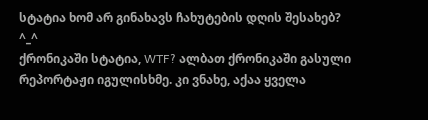სტატია ხომ არ გინახავს ჩახუტების დღის შესახებ? ^_^
ქრონიკაში სტატია, WTF? ალბათ ქრონიკაში გასული რეპორტაჟი იგულისხმე. კი ვნახე, აქაა ყველა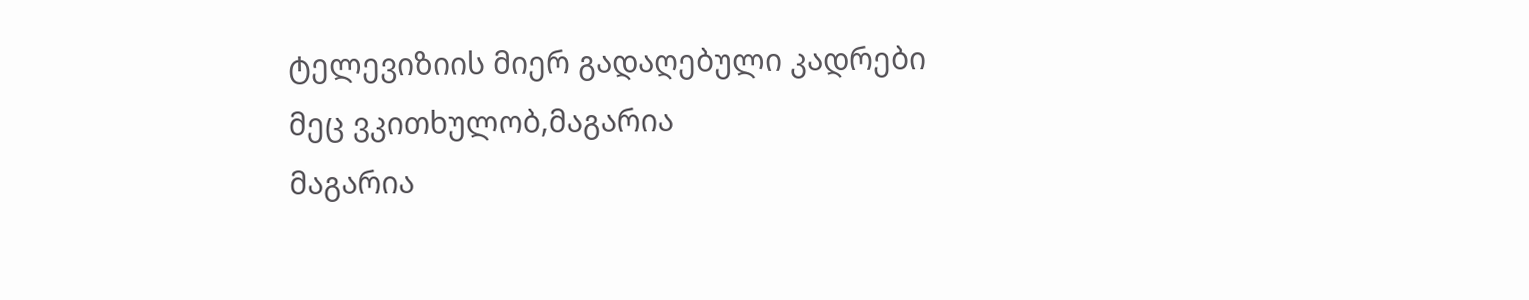ტელევიზიის მიერ გადაღებული კადრები
მეც ვკითხულობ,მაგარია
მაგარია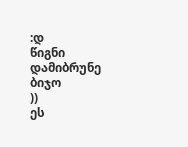:დ
წიგნი დამიბრუნე ბიჯო
))
ეს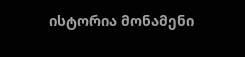ისტორია მონამენი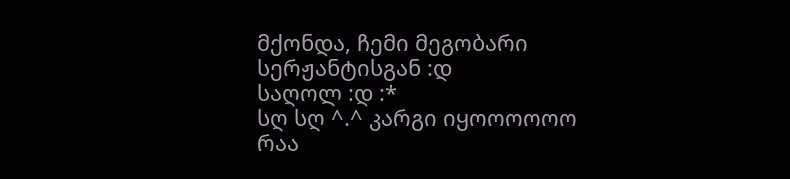მქონდა, ჩემი მეგობარი სერჟანტისგან :დ
საღოლ :დ :*
სღ სღ ^.^ კარგი იყოოოოოო რაა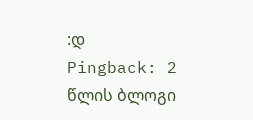:დ
Pingback: 2 წლის ბლოგი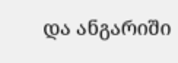და ანგარიში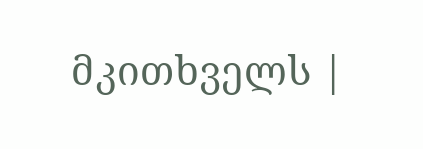მკითხველს |